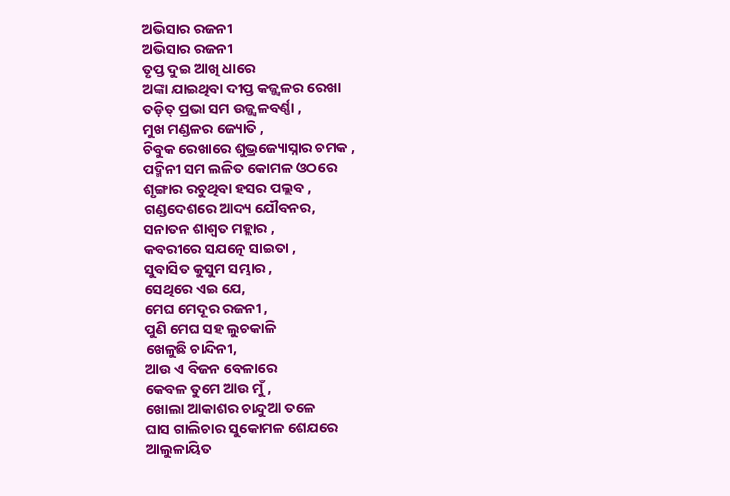ଅଭିସାର ରଜନୀ
ଅଭିସାର ରଜନୀ
ତୃପ୍ତ ଦୁଇ ଆଖି ଧାରେ
ଅଙ୍କା ଯାଇଥିବା ଦୀପ୍ତ କଜ୍ଜ୍ଵଳର ରେଖା
ତଡ଼ିତ୍ ପ୍ରଭା ସମ ଉଜ୍ଜ୍ୱଳବର୍ଣ୍ଣା ,
ମୁଖ ମଣ୍ଡଳର ଜ୍ୟୋତି ,
ଚିବୁକ ରେଖାରେ ଶୁଭ୍ରଜ୍ୟୋସ୍ନାର ଚମକ ,
ପଦ୍ମିନୀ ସମ ଲଳିତ କୋମଳ ଓଠରେ
ଶୃଙ୍ଗାର ରଚୁଥିବା ହସର ପଲ୍ଲବ ,
ଗଣ୍ଡଦେଶରେ ଆଦ୍ୟ ଯୌବନର,
ସନାତନ ଶାଶ୍ଵତ ମହ୍ଲାର ,
କବରୀରେ ସଯତ୍ନେ ସାଇତା ,
ସୁବାସିତ କୁସୁମ ସମ୍ଭାର ,
ସେଥିରେ ଏଇ ଯେ,
ମେଘ ମେଦୂର ରଜନୀ ,
ପୁଣି ମେଘ ସହ ଲୁଚକାଳି
ଖେଳୁଛି ଚାନ୍ଦିନୀ,
ଆଉ ଏ ବିଜନ ବେଳାରେ
କେବଳ ତୁମେ ଆଉ ମୁଁ ,
ଖୋଲା ଆକାଶର ଚାନ୍ଦୁଆ ତଳେ
ଘାସ ଗାଲିଚାର ସୁକୋମଳ ଶେଯରେ
ଆଲୁଳାୟିତ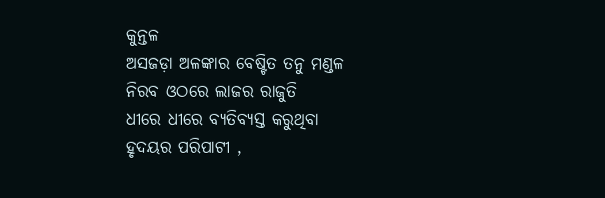କୁନ୍ତଳ
ଅସଜଡ଼ା ଅଳଙ୍କାର ବେଷ୍ଟିତ ତନୁ ମଣ୍ଡଳ
ନିରବ ଓଠରେ ଲାଜର ରାଜୁତି
ଧୀରେ ଧୀରେ ବ୍ୟତିବ୍ୟସ୍ତ କରୁଥିବା
ହୃଦୟର ପରିପାଟୀ ,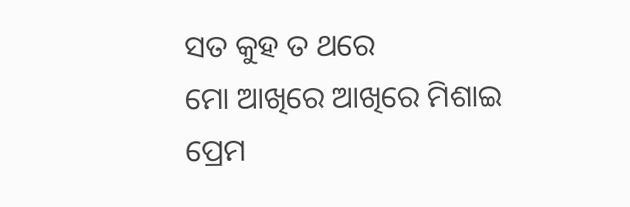ସତ କୁହ ତ ଥରେ
ମୋ ଆଖିରେ ଆଖିରେ ମିଶାଇ
ପ୍ରେମ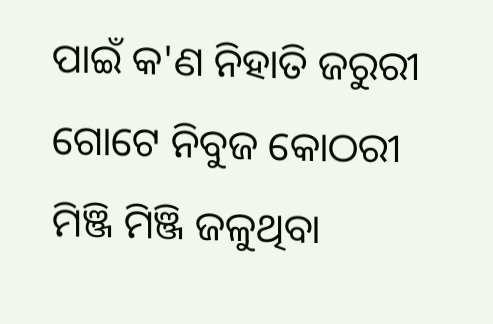ପାଇଁ କ'ଣ ନିହାତି ଜରୁରୀ
ଗୋଟେ ନିବୁଜ କୋଠରୀ
ମିଞ୍ଜି ମିଞ୍ଜି ଜଳୁଥିବା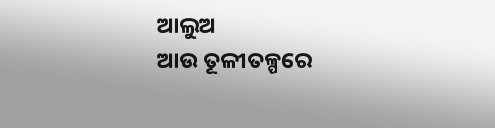ଆଲୁଅ
ଆଉ ତୂଳୀତଳ୍ପରେ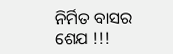ନିର୍ମିତ ବାସର ଶେଯ !!!